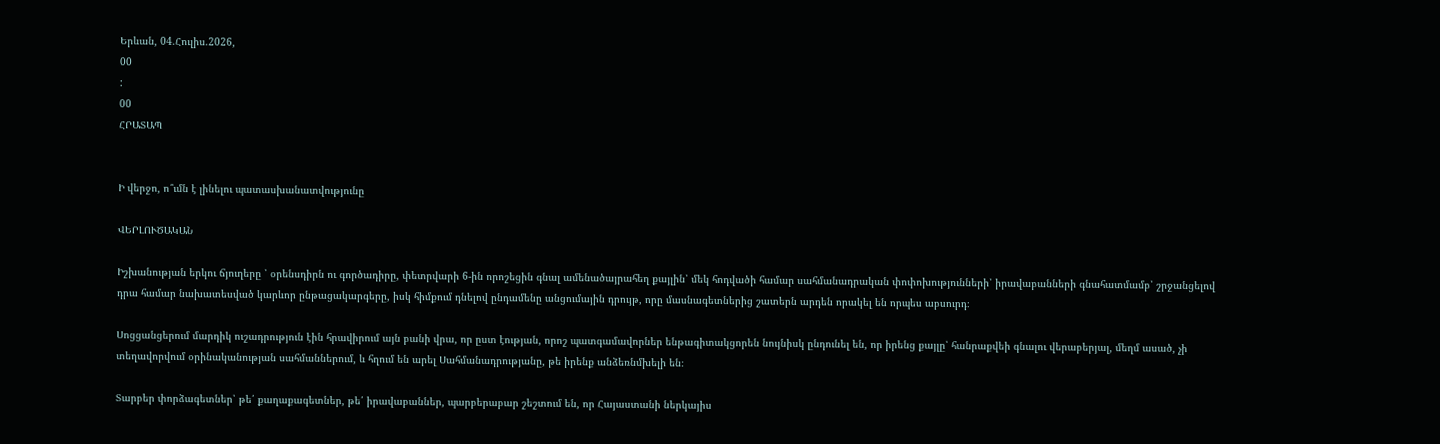Երևան, 04.Հուլիս.2026,
00
:
00
ՀՐԱՏԱՊ


Ի վերջո, ո՞ւմն է լինելու պատասխանատվությունը

ՎԵՐԼՈՒԾԱԿԱՆ

Իշխանության երկու ճյուղերը ՝ օրենսդիրն ու գործադիրը, փետրվարի 6-ին որոշեցին գնալ ամենածայրահեղ քայլին՝ մեկ հոդվածի համար սահմանադրական փոփոխությունների՝ իրավաբանների գնահատմամբ՝ շրջանցելով դրա համար նախատեսված կարևոր ընթացակարգերը, իսկ հիմքում դնելով ընդամենը անցումային դրույթ, որը մասնագետներից շատերն արդեն որակել են որպես աբսուրդ։

Սոցցանցերում մարդիկ ուշադրություն էին հրավիրում այն բանի վրա, որ ըստ էության, որոշ պատգամավորներ ենթագիտակցորեն նույնիսկ ընդունել են, որ իրենց քայլը՝ հանրաքվեի գնալու վերաբերյալ, մեղմ ասած, չի տեղավորվում օրինականության սահմաններում, և հղում են արել Սահմանադրությանը, թե իրենք անձեռնմխելի են։

Տարբեր փորձագետներ՝ թե՛ քաղաքագետներ, թե՛ իրավաբաններ, պարբերաբար շեշտում են, որ Հայաստանի ներկայիս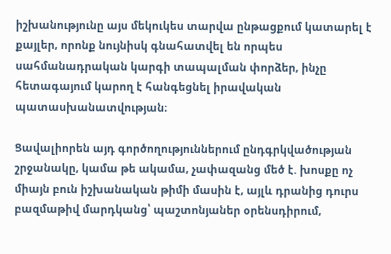իշխանությունը այս մեկուկես տարվա ընթացքում կատարել է քայլեր, որոնք նույնիսկ գնահատվել են որպես սահմանադրական կարգի տապալման փորձեր, ինչը հետագայում կարող է հանգեցնել իրավական պատասխանատվության։

Ցավալիորեն այդ գործողություններում ընդգրկվածության շրջանակը, կամա թե ակամա, չափազանց մեծ է. խոսքը ոչ միայն բուն իշխանական թիմի մասին է, այլև դրանից դուրս բազմաթիվ մարդկանց՝ պաշտոնյաներ օրենսդիրում,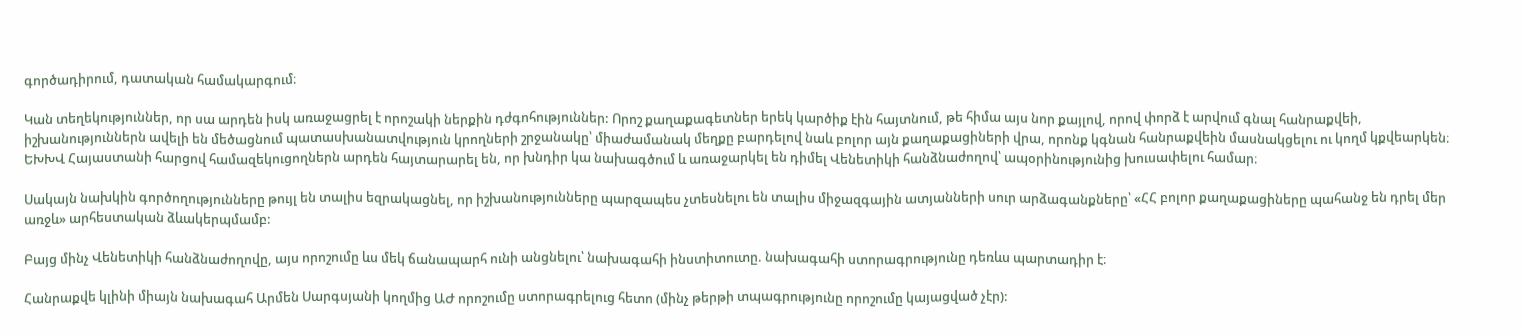գործադիրում, դատական համակարգում։

Կան տեղեկություններ, որ սա արդեն իսկ առաջացրել է որոշակի ներքին դժգոհություններ: Որոշ քաղաքագետներ երեկ կարծիք էին հայտնում, թե հիմա այս նոր քայլով, որով փորձ է արվում գնալ հանրաքվեի, իշխանություններն ավելի են մեծացնում պատասխանատվություն կրողների շրջանակը՝ միաժամանակ մեղքը բարդելով նաև բոլոր այն քաղաքացիների վրա, որոնք կգնան հանրաքվեին մասնակցելու ու կողմ կքվեարկեն։ ԵԽԽՎ Հայաստանի հարցով համազեկուցողներն արդեն հայտարարել են, որ խնդիր կա նախագծում և առաջարկել են դիմել Վենետիկի հանձնաժողով՝ ապօրինությունից խուսափելու համար։

Սակայն նախկին գործողությունները թույլ են տալիս եզրակացնել, որ իշխանությունները պարզապես չտեսնելու են տալիս միջազգային ատյանների սուր արձագանքները՝ «ՀՀ բոլոր քաղաքացիները պահանջ են դրել մեր առջև» արհեստական ձևակերպմամբ:

Բայց մինչ Վենետիկի հանձնաժողովը, այս որոշումը ևս մեկ ճանապարհ ունի անցնելու՝ նախագահի ինստիտուտը. նախագահի ստորագրությունը դեռևս պարտադիր է։

Հանրաքվե կլինի միայն նախագահ Արմեն Սարգսյանի կողմից ԱԺ որոշումը ստորագրելուց հետո (մինչ թերթի տպագրությունը որոշումը կայացված չէր):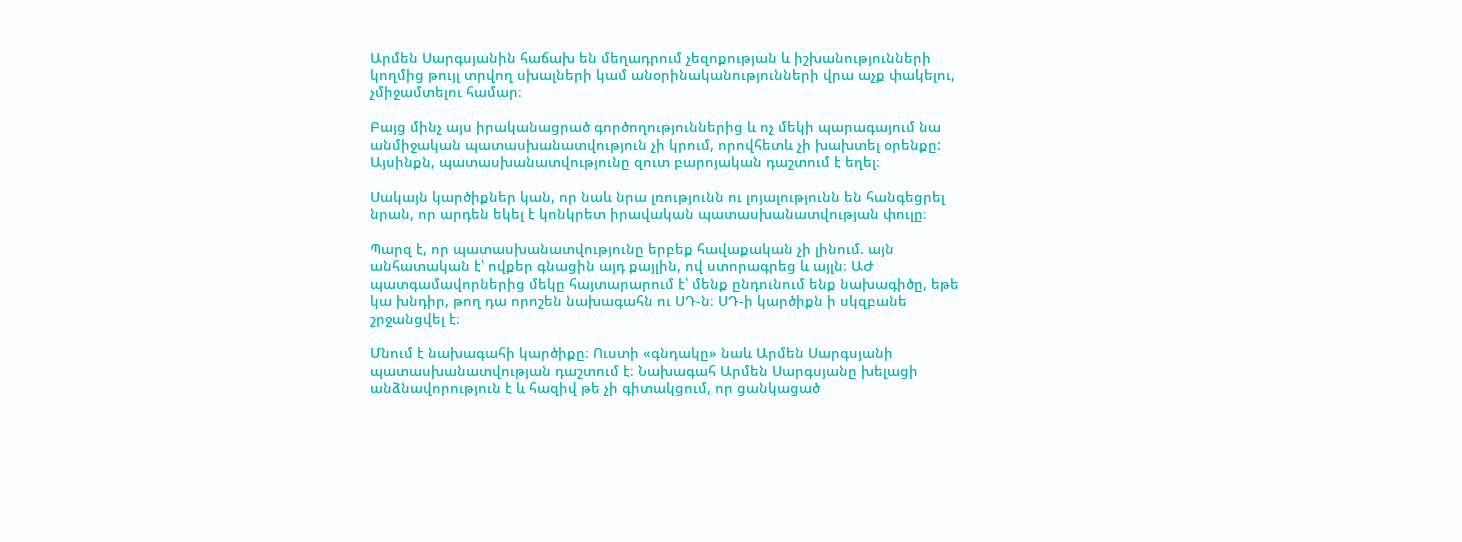Արմեն Սարգսյանին հաճախ են մեղադրում չեզոքության և իշխանությունների կողմից թույլ տրվող սխալների կամ անօրինականությունների վրա աչք փակելու, չմիջամտելու համար։

Բայց մինչ այս իրականացրած գործողություններից և ոչ մեկի պարագայում նա անմիջական պատասխանատվություն չի կրում, որովհետև չի խախտել օրենքը: Այսինքն, պատասխանատվությունը զուտ բարոյական դաշտում է եղել։

Սակայն կարծիքներ կան, որ նաև նրա լռությունն ու լոյալությունն են հանգեցրել նրան, որ արդեն եկել է կոնկրետ իրավական պատասխանատվության փուլը։

Պարզ է, որ պատասխանատվությունը երբեք հավաքական չի լինում. այն անհատական է՝ ովքեր գնացին այդ քայլին, ով ստորագրեց և այլն։ ԱԺ պատգամավորներից մեկը հայտարարում է՝ մենք ընդունում ենք նախագիծը, եթե կա խնդիր, թող դա որոշեն նախագահն ու ՍԴ-ն։ ՍԴ-ի կարծիքն ի սկզբանե շրջանցվել է։

Մնում է նախագահի կարծիքը։ Ուստի «գնդակը» նաև Արմեն Սարգսյանի պատասխանատվության դաշտում է։ Նախագահ Արմեն Սարգսյանը խելացի անձնավորություն է և հազիվ թե չի գիտակցում, որ ցանկացած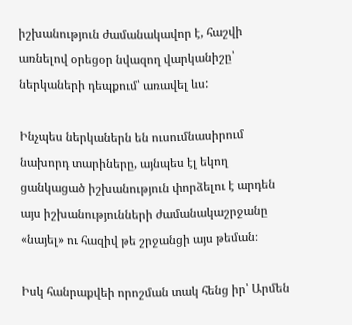իշխանություն ժամանակավոր է, հաշվի առնելով օրեցօր նվազող վարկանիշը՝ ներկաների դեպքում՝ առավել ևս:

Ինչպես ներկաներն են ուսումնասիրում նախորդ տարիները, այնպես էլ եկող ցանկացած իշխանություն փորձելու է արդեն այս իշխանությունների ժամանակաշրջանը «նայել» ու հազիվ թե շրջանցի այս թեման։

Իսկ հանրաքվեի որոշման տակ հենց իր՝ Արմեն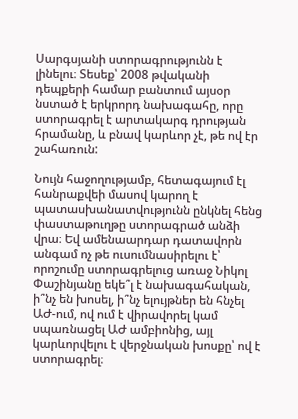Սարգսյանի ստորագրությունն է լինելու։ Տեսեք՝ 2008 թվականի դեպքերի համար բանտում այսօր նստած է երկրորդ նախագահը, որը ստորագրել է արտակարգ դրության հրամանը, և բնավ կարևոր չէ, թե ով էր շահառուն:

Նույն հաջողությամբ, հետագայում էլ հանրաքվեի մասով կարող է պատասխանատվությունն ընկնել հենց փաստաթուղթը ստորագրած անձի վրա։ Եվ ամենաարդար դատավորն անգամ ոչ թե ուսումնասիրելու է՝ որոշումը ստորագրելուց առաջ Նիկոլ Փաշինյանը եկե՞լ է նախագահական, ի՞նչ են խոսել, ի՞նչ ելույթներ են հնչել ԱԺ-ում, ով ում է վիրավորել կամ սպառնացել ԱԺ ամբիոնից, այլ կարևորվելու է վերջնական խոսքը՝ ով է ստորագրել։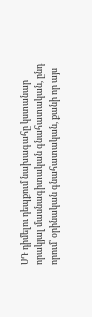ՍԴ դիմելու դեպքում նախագահը կստանար որակյալ մասնագիտական գնահատական, ընդ որում՝ օրինական գնահատական, քանի որ այս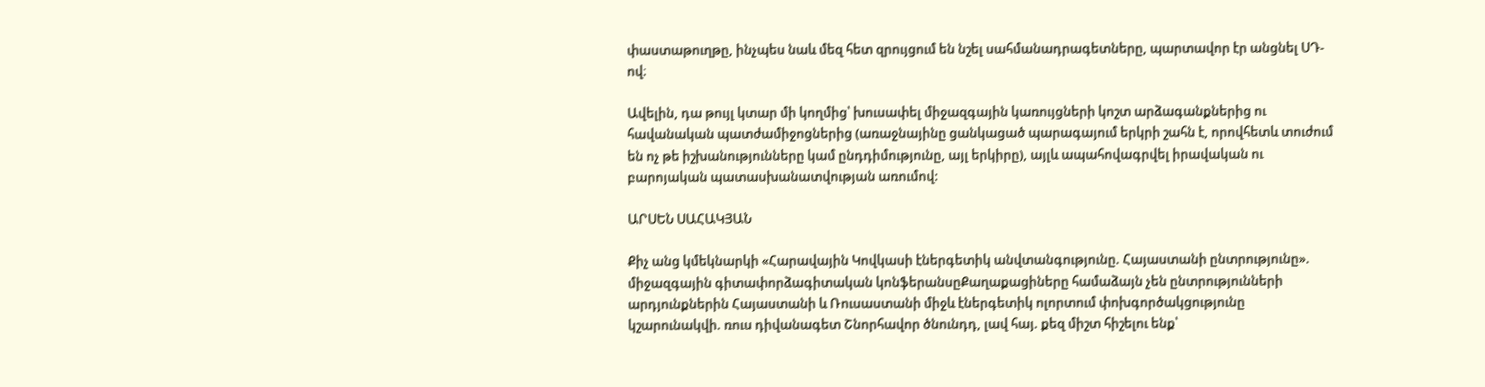փաստաթուղթը, ինչպես նաև մեզ հետ զրույցում են նշել սահմանադրագետները, պարտավոր էր անցնել ՍԴ-ով։

Ավելին, դա թույլ կտար մի կողմից՝ խուսափել միջազգային կառույցների կոշտ արձագանքներից ու հավանական պատժամիջոցներից (առաջնայինը ցանկացած պարագայում երկրի շահն է, որովհետև տուժում են ոչ թե իշխանությունները կամ ընդդիմությունը, այլ երկիրը), այլև ապահովագրվել իրավական ու բարոյական պատասխանատվության առումով:

ԱՐՍԵՆ ՍԱՀԱԿՅԱՆ

Քիչ անց կմեկնարկի «Հարավային Կովկասի էներգետիկ անվտանգությունը. Հայաստանի ընտրությունը». միջազգային գիտափորձագիտական կոնֆերանսըՔաղաքացիները համաձայն չեն ընտրությունների արդյունքներին Հայաստանի և Ռուսաստանի միջև էներգետիկ ոլորտում փոխգործակցությունը կշարունակվի. ռուս դիվանագետ Շնորհավոր ծնունդդ, լավ հայ. քեզ միշտ հիշելու ենք՝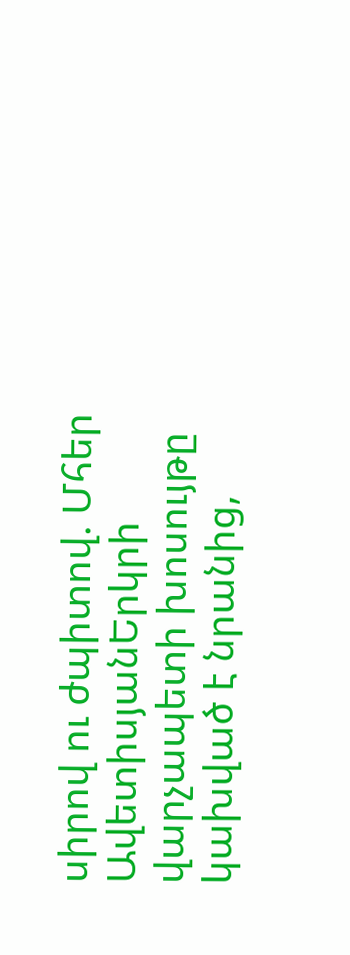սիրով ու ժպիտով. Մհեր ԱվետիսյանԵրկրի վարչապետի խոսույթը կախված է նրանից,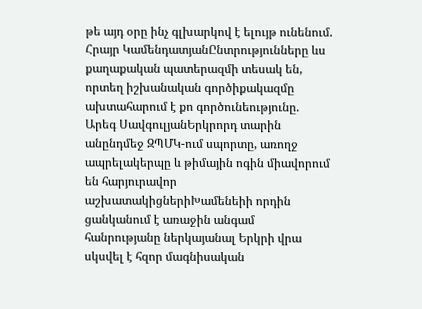թե այդ օրը ինչ գլխարկով է ելույթ ունենում. Հրայր ԿամենդատյանԸնտրությունները ևս քաղաքական պատերազմի տեսակ են, որտեղ իշխանական գործիքակազմը ախտահարում է քո գործունեությունը. Արեգ ՍավգուլյանԵրկրորդ տարին անընդմեջ ԶՊՄԿ-ում սպորտը, առողջ ապրելակերպը և թիմային ոգին միավորում են հարյուրավոր աշխատակիցներիԽամենեիի որդին ցանկանում է առաջին անգամ հանրությանը ներկայանալ Երկրի վրա սկսվել է հզոր մագնիսական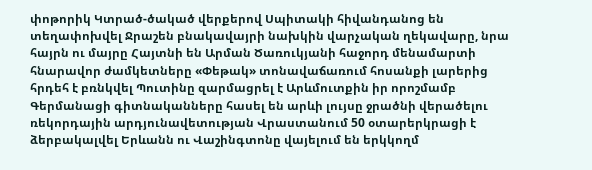փոթորիկ Կտրած-ծակած վերքերով Սպիտակի հիվանդանոց են տեղափոխվել Ջրաշեն բնակավայրի նախկին վարչական ղեկավարը, նրա հայրն ու մայրը Հայտնի են Արման Ծառուկյանի հաջորդ մենամարտի հնարավոր ժամկետները «Փեթակ» տոնավաճառում հոսանքի լարերից հրդեհ է բռնկվել Պուտինը զարմացրել է Արևմուտքին իր որոշմամբ Գերմանացի գիտնականները հասել են արևի լույսը ջրածնի վերածելու ռեկորդային արդյունավետության Վրաստանում 50 օտարերկրացի է ձերբակալվել Երևանն ու Վաշինգտոնը վայելում են երկկողմ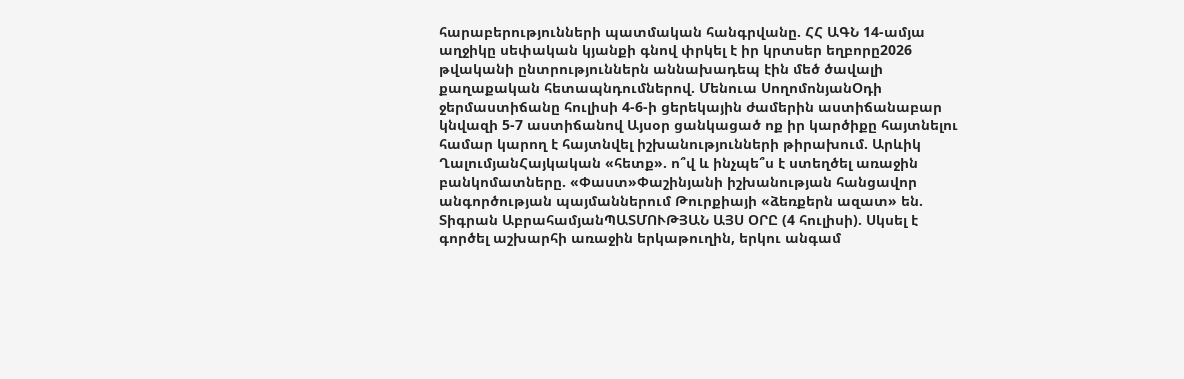հարաբերությունների պատմական հանգրվանը. ՀՀ ԱԳՆ 14-ամյա աղջիկը սեփական կյանքի գնով փրկել է իր կրտսեր եղբորը2026 թվականի ընտրություններն աննախադեպ էին մեծ ծավալի քաղաքական հետապնդումներով. Մենուա ՍողոմոնյանՕդի ջերմաստիճանը հուլիսի 4-6-ի ցերեկային ժամերին աստիճանաբար կնվազի 5-7 աստիճանով Այսօր ցանկացած ոք իր կարծիքը հայտնելու համար կարող է հայտնվել իշխանությունների թիրախում. Արևիկ ՂալումյանՀայկական «հետք». ո՞վ և ինչպե՞ս է ստեղծել առաջին բանկոմատները. «Փաստ»Փաշինյանի իշխանության հանցավոր անգործության պայմաններում Թուրքիայի «ձեռքերն ազատ» են. Տիգրան ԱբրահամյանՊԱՏՄՈՒԹՅԱՆ ԱՅՍ ՕՐԸ (4 հուլիսի). Սկսել է գործել աշխարհի առաջին երկաթուղին, երկու անգամ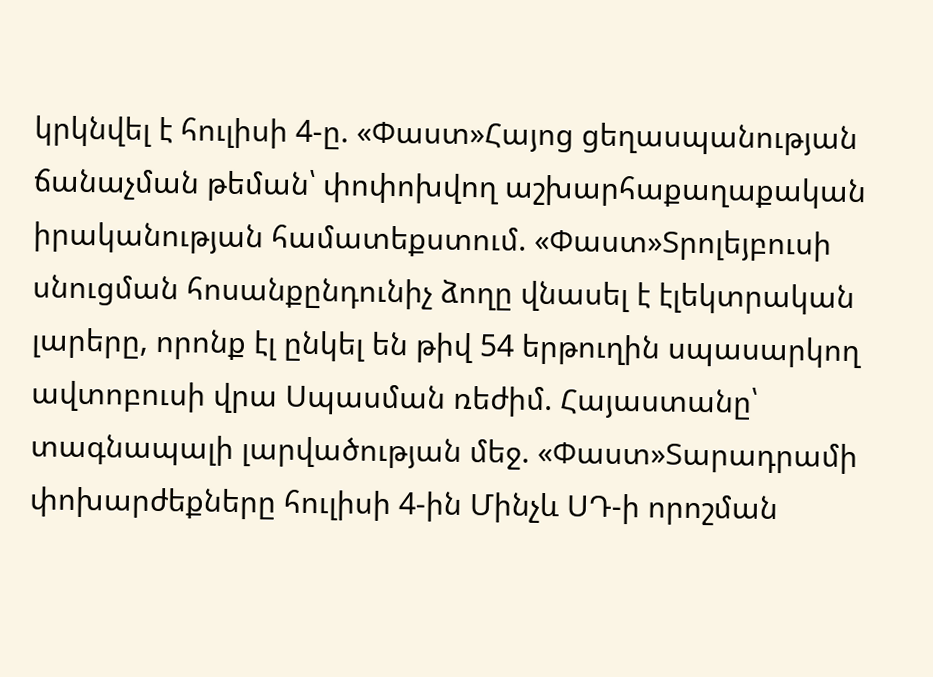կրկնվել է հուլիսի 4-ը. «Փաստ»Հայոց ցեղասպանության ճանաչման թեման՝ փոփոխվող աշխարհաքաղաքական իրականության համատեքստում. «Փաստ»Տրոլեյբուսի սնուցման հոսանքընդունիչ ձողը վնասել է էլեկտրական լարերը, որոնք էլ ընկել են թիվ 54 երթուղին սպասարկող ավտոբուսի վրա Սպասման ռեժիմ. Հայաստանը՝ տագնապալի լարվածության մեջ. «Փաստ»Տարադրամի փոխարժեքները հուլիսի 4-ին Մինչև ՍԴ-ի որոշման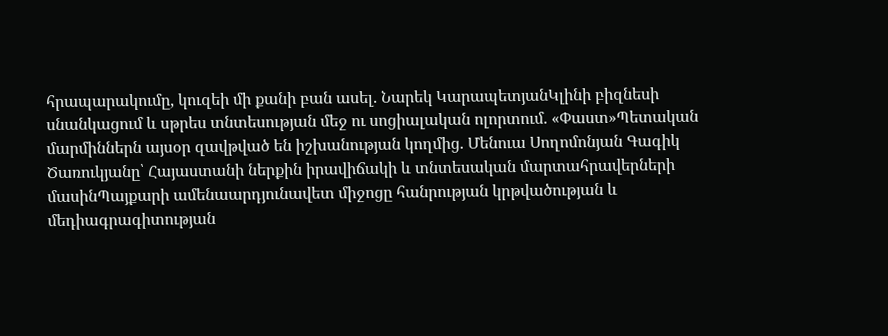հրապարակումը, կուզեի մի քանի բան ասել. Նարեկ ԿարապետյանԿլինի բիզնեսի սնանկացում և սթրես տնտեսության մեջ ու սոցիալական ոլորտում. «Փաստ»Պետական մարմիններն այսօր զավթված են իշխանության կողմից. Մենուա Սողոմոնյան Գագիկ Ծառուկյանը՝ Հայաստանի ներքին իրավիճակի և տնտեսական մարտահրավերների մասինՊայքարի ամենաարդյունավետ միջոցը հանրության կրթվածության և մեդիագրագիտության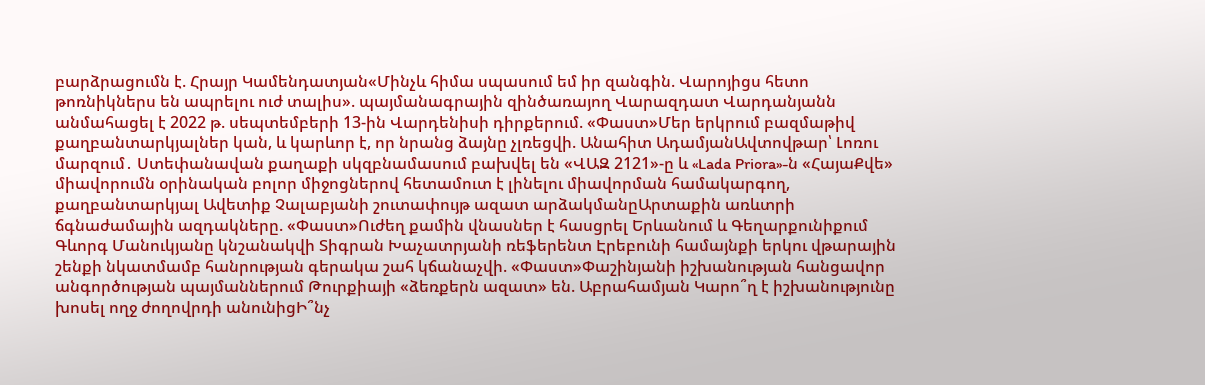բարձրացումն է. Հրայր Կամենդատյան«Մինչև հիմա սպասում եմ իր զանգին. Վարոյիցս հետո թոռնիկներս են ապրելու ուժ տալիս». պայմանագրային զինծառայող Վարազդատ Վարդանյանն անմահացել է 2022 թ. սեպտեմբերի 13-ին Վարդենիսի դիրքերում. «Փաստ»Մեր երկրում բազմաթիվ քաղբանտարկյալներ կան, և կարևոր է, որ նրանց ձայնը չլռեցվի. Անահիտ ԱդամյանԱվտովթար՝ Լոռու մարզում․ Ստեփանավան քաղաքի սկզբնամասում բախվել են «ՎԱԶ 2121»-ը և «Lada Priora»-ն «ՀայաՔվե» միավորումն օրինական բոլոր միջոցներով հետամուտ է լինելու միավորման համակարգող, քաղբանտարկյալ Ավետիք Չալաբյանի շուտափույթ ազատ արձակմանըԱրտաքին առևտրի ճգնաժամային ազդակները. «Փաստ»Ուժեղ քամին վնասներ է հասցրել Երևանում և Գեղարքունիքում Գևորգ Մանուկյանը կնշանակվի Տիգրան Խաչատրյանի ռեֆերենտ Էրեբունի համայնքի երկու վթարային շենքի նկատմամբ հանրության գերակա շահ կճանաչվի. «Փաստ»Փաշինյանի իշխանության հանցավոր անգործության պայմաններում Թուրքիայի «ձեռքերն ազատ» են. Աբրահամյան Կարո՞ղ է իշխանությունը խոսել ողջ ժողովրդի անունիցԻ՞նչ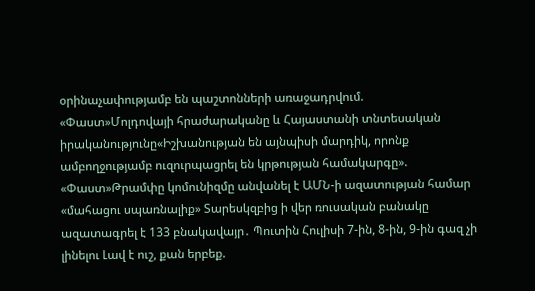օրինաչափությամբ են պաշտոնների առաջադրվում. «Փաստ»Մոլդովայի հրաժարականը և Հայաստանի տնտեսական իրականությունը«Իշխանության են այնպիսի մարդիկ, որոնք ամբողջությամբ ուզուրպացրել են կրթության համակարգը». «Փաստ»Թրամփը կոմունիզմը անվանել է ԱՄՆ-ի ազատության համար «մահացու սպառնալիք» Տարեսկզբից ի վեր ռուսական բանակը ազատագրել է 133 բնակավայր․ Պուտին Հուլիսի 7-ին, 8-ին, 9-ին գազ չի լինելու Լավ է ուշ, քան երբեք.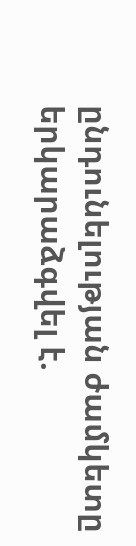ընդունելության ժամկետը երկարաձգվել է.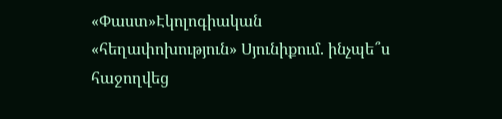«Փաստ»Էկոլոգիական «հեղափոխություն» Սյունիքում. ինչպե՞ս հաջողվեց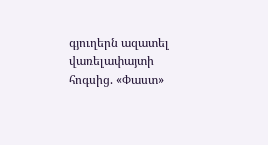գյուղերն ազատել վառելափայտի հոգսից. «Փաստ»